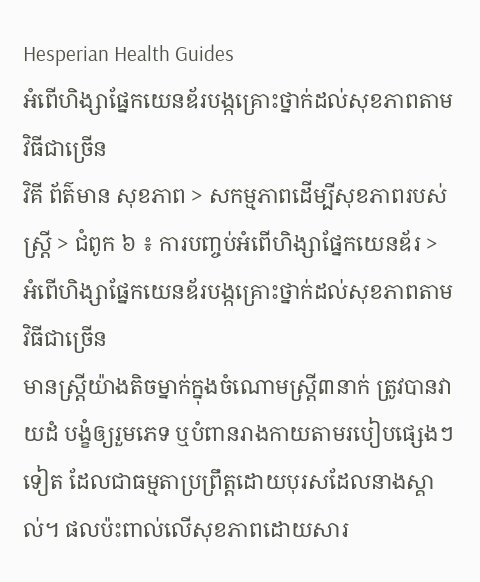Hesperian Health Guides
អំពើហិង្សាផ្នែកយេនឌ័របង្កគ្រោះថ្នាក់ដល់សុខភាពតាមវិធីជាច្រើន
វិគី ព័ត៌មាន សុខភាព > សកម្មភាពដើម្បីសុខភាពរបស់ស្ត្រី > ជំពូក ៦ ៖ ការបញ្ចប់អំពើហិង្សាផ្នែកយេនឌ័រ > អំពើហិង្សាផ្នែកយេនឌ័របង្កគ្រោះថ្នាក់ដល់សុខភាពតាមវិធីជាច្រើន
មានស្ត្រីយ៉ាងតិចម្នាក់ក្នុងចំណោមស្ត្រី៣នាក់ ត្រូវបានវាយដំ បង្ខំឲ្យរួមភេទ ឬបំពានរាងកាយតាមរបៀបផ្សេងៗទៀត ដែលជាធម្មតាប្រព្រឹត្តដោយបុរសដែលនាងស្គាល់។ ផលប៉ះពាល់លើសុខភាពដោយសារ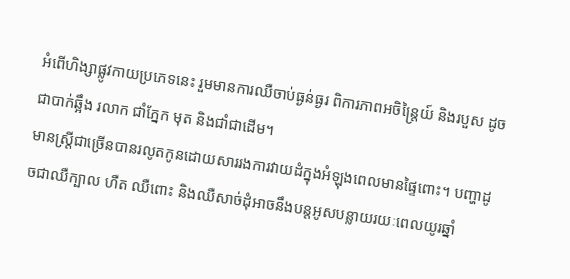អំពើហិង្សាផ្លូវកាយប្រភេទនេះ រួមមានការឈឺចាប់ធ្ងន់ធ្ងរ ពិការភាពអចិន្ត្រៃយ៍ និងរបួស ដូចជាបាក់ឆ្អឹង រលាក ជាំភ្នែក មុត និងជាំជាដើម។
មានស្ត្រីជាច្រើនបានរលូតកូនដោយសាររងការវាយដំក្នុងអំឡុងពេលមានផ្ទៃពោះ។ បញ្ហាដូចជាឈឺក្បាល ហឺត ឈឺពោះ និងឈឺសាច់ដុំអាចនឹងបន្តអូសបន្លាយរយៈពេលយូរឆ្នាំ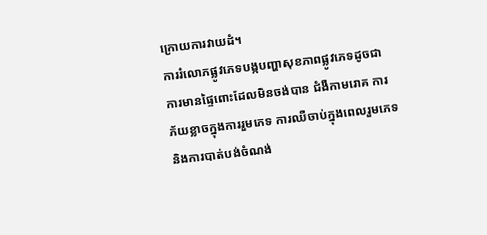ក្រោយការវាយដំ។
ការរំលោភផ្លូវភេទបង្កបញ្ហាសុខភាពផ្លូវភេទដូចជា ការមានផ្ទៃពោះដែលមិនចង់បាន ជំងឺកាមរោគ ការភ័យខ្លាចក្នុងការរួមភេទ ការឈឺចាប់ក្នុងពេលរួមភេទ និងការបាត់បង់ចំណង់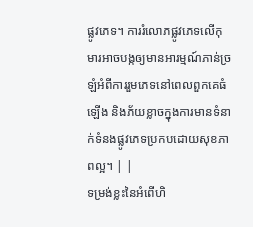ផ្លូវភេទ។ ការរំលោភផ្លូវភេទលើកុមារអាចបង្កឲ្យមានអារម្មណ៍ភាន់ច្រឡំអំពីការរួមភេទនៅពេលពួកគេធំឡើង និងភ័យខ្លាចក្នុងការមានទំនាក់ទំនងផ្លូវភេទប្រកបដោយសុខភាពល្អ។ | |
ទម្រង់ខ្លះនៃអំពើហិ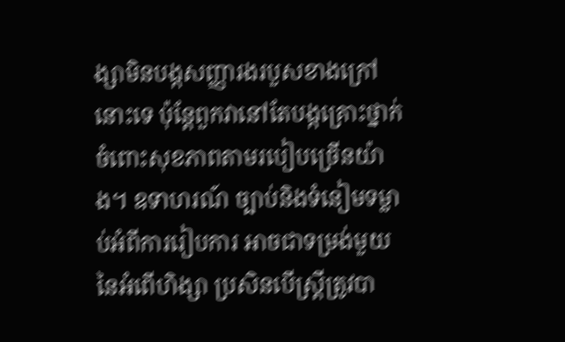ង្សាមិនបង្កសញ្ញារងរបួសខាងក្រៅនោះទេ ប៉ុន្តែពួកវានៅតែបង្កគ្រោះថ្នាក់ចំពោះសុខភាពតាមរបៀបច្រើនយ៉ាង។ ឧទាហរណ៍ ច្បាប់និងទំនៀមទម្លាប់អំពីការរៀបការ អាចជាទម្រង់មួយនៃអំពើហិង្សា ប្រសិនបើស្ត្រីត្រូវបា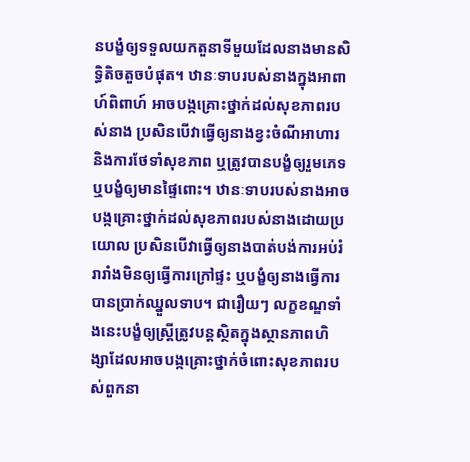នបង្ខំឲ្យទទួលយកតួនាទីមួយដែលនាងមានសិទ្ធិតិចតួចបំផុត។ ឋានៈទាបរបស់នាងក្នុងអាពាហ៍ពិពាហ៍ អាចបង្កគ្រោះថ្នាក់ដល់សុខភាពរបស់នាង ប្រសិនបើវាធ្វើឲ្យនាងខ្វះចំណីអាហារ និងការថែទាំសុខភាព ឬត្រូវបានបង្ខំឲ្យរួមភេទ ឬបង្ខំឲ្យមានផ្ទៃពោះ។ ឋានៈទាបរបស់នាងអាចបង្កគ្រោះថ្នាក់ដល់សុខភាពរបស់នាងដោយប្រយោល ប្រសិនបើវាធ្វើឲ្យនាងបាត់បង់ការអប់រំ រារាំងមិនឲ្យធ្វើការក្រៅផ្ទះ ឬបង្ខំឲ្យនាងធ្វើការបានប្រាក់ឈ្នួលទាប។ ជារឿយៗ លក្ខខណ្ឌទាំងនេះបង្ខំឲ្យស្ត្រីត្រូវបន្តស្ថិតក្នុងស្ថានភាពហិង្សាដែលអាចបង្កគ្រោះថ្នាក់ចំពោះសុខភាពរបស់ពួកនា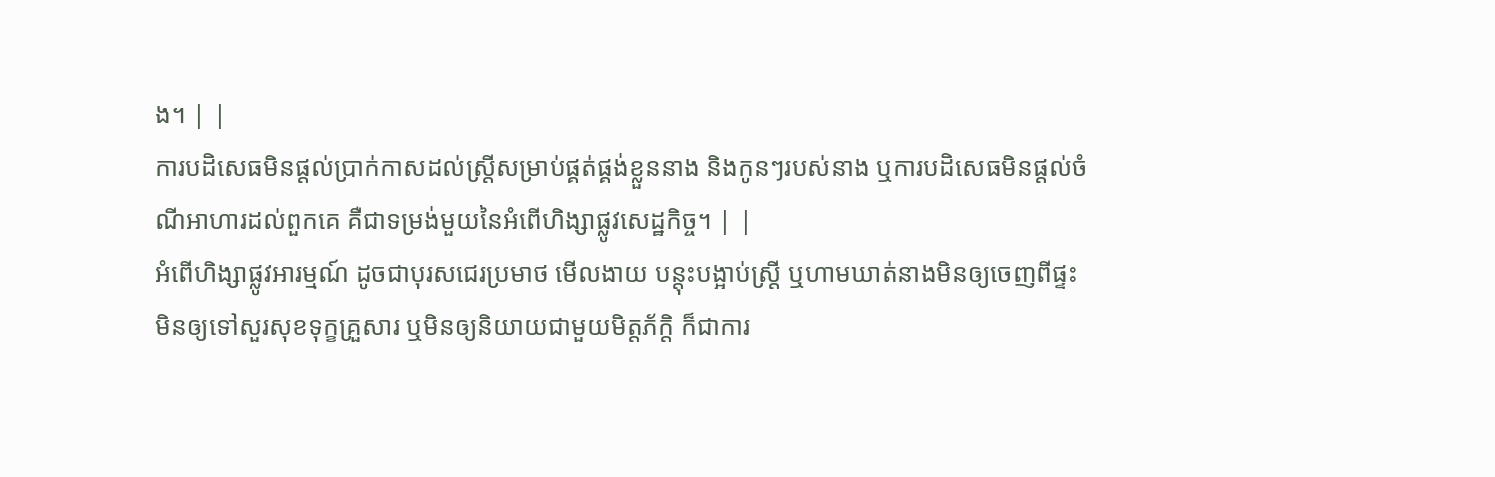ង។ | |
ការបដិសេធមិនផ្តល់ប្រាក់កាសដល់ស្ត្រីសម្រាប់ផ្គត់ផ្គង់ខ្លួននាង និងកូនៗរបស់នាង ឬការបដិសេធមិនផ្តល់ចំណីអាហារដល់ពួកគេ គឺជាទម្រង់មួយនៃអំពើហិង្សាផ្លូវសេដ្ឋកិច្ច។ | |
អំពើហិង្សាផ្លូវអារម្មណ៍ ដូចជាបុរសជេរប្រមាថ មើលងាយ បន្តុះបង្អាប់ស្ត្រី ឬហាមឃាត់នាងមិនឲ្យចេញពីផ្ទះ មិនឲ្យទៅសួរសុខទុក្ខគ្រួសារ ឬមិនឲ្យនិយាយជាមួយមិត្តភ័ក្តិ ក៏ជាការ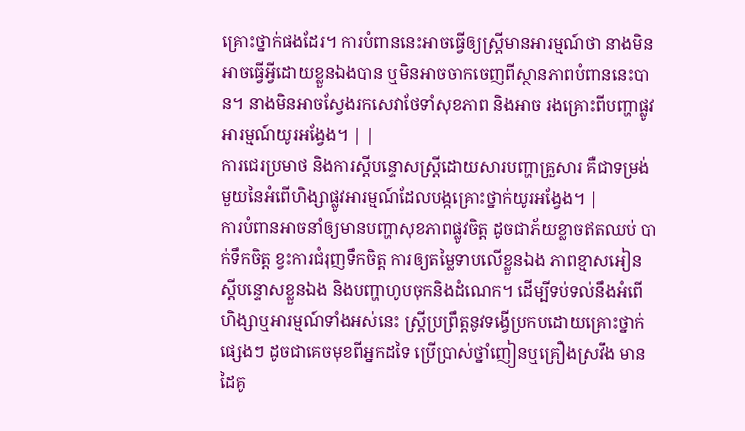គ្រោះថ្នាក់ផងដែរ។ ការបំពាននេះអាចធ្វើឲ្យស្ត្រីមានអារម្មណ៍ថា នាងមិនអាចធ្វើអ្វីដោយខ្លួនឯងបាន ឬមិនអាចចាកចេញពីស្ថានភាពបំពាននេះបាន។ នាងមិនអាចស្វែងរកសេវាថែទាំសុខភាព និងអាច រងគ្រោះពីបញ្ហាផ្លូវអារម្មណ៍យូរអង្វែង។ | |
ការជេរប្រមាថ និងការស្តីបន្ទោសស្ត្រីដោយសារបញ្ហាគ្រួសារ គឺជាទម្រង់មួយនៃអំពើហិង្សាផ្លូវអារម្មណ៍ដែលបង្កគ្រោះថ្នាក់យូរអង្វែង។ |
ការបំពានអាចនាំឲ្យមានបញ្ហាសុខភាពផ្លូវចិត្ត ដូចជាភ័យខ្លាចឥតឈប់ បាក់ទឹកចិត្ត ខ្វះការជំរុញទឹកចិត្ត ការឲ្យតម្លៃទាបលើខ្លួនឯង ភាពខ្មាសអៀន ស្តីបន្ទោសខ្លួនឯង និងបញ្ហាហូបចុកនិងដំណេក។ ដើម្បីទប់ទល់នឹងអំពើហិង្សាឬអារម្មណ៍ទាំងអស់នេះ ស្ត្រីប្រព្រឹត្តនូវទង្វើប្រកបដោយគ្រោះថ្នាក់ផ្សេងៗ ដូចជាគេចមុខពីអ្នកដទៃ ប្រើប្រាស់ថ្នាំញៀនឬគ្រឿងស្រវឹង មានដៃគូ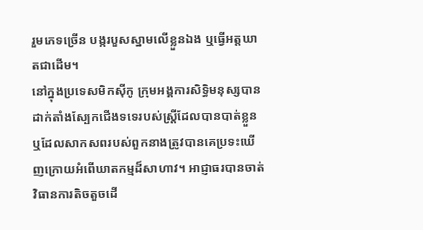រួមភេទច្រើន បង្ករបួសស្នាមលើខ្លួនឯង ឬធ្វើអត្តឃាតជាដើម។
នៅក្នុងប្រទេសមិកស៊ីកូ ក្រុមអង្គការសិទ្ធិមនុស្សបានដាក់តាំងស្បែកជើងទទេរបស់ស្ត្រីដែលបានបាត់ខ្លួន ឬដែលសាកសពរបស់ពួកនាងត្រូវបានគេប្រទះឃើញក្រោយអំពើឃាតកម្មដ៏សាហាវ។ អាជ្ញាធរបានចាត់វិធានការតិចតួចដើ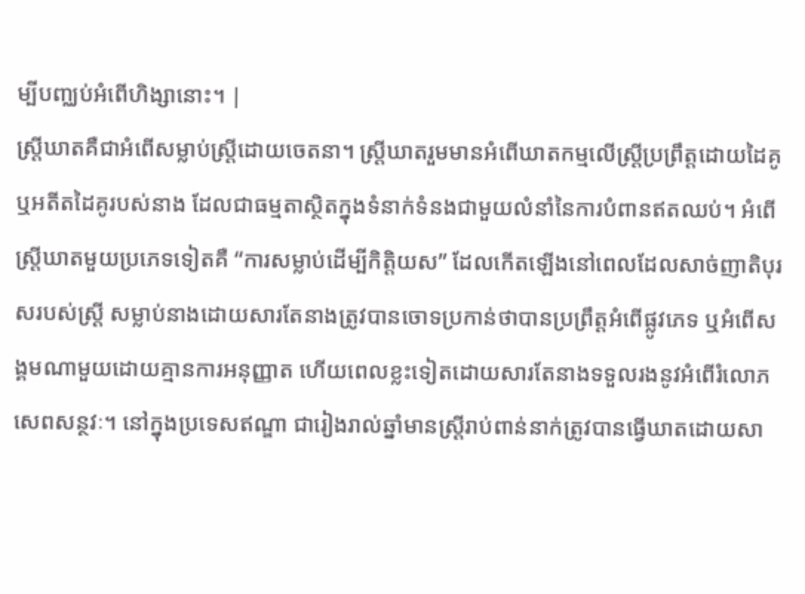ម្បីបញ្ឈប់អំពើហិង្សានោះ។ |
ស្ត្រីឃាតគឺជាអំពើសម្លាប់ស្ត្រីដោយចេតនា។ ស្ត្រីឃាតរួមមានអំពើឃាតកម្មលើស្ត្រីប្រព្រឹត្តដោយដៃគូ ឬអតីតដៃគូរបស់នាង ដែលជាធម្មតាស្ថិតក្នុងទំនាក់ទំនងជាមួយលំនាំនៃការបំពានឥតឈប់។ អំពើស្ត្រីឃាតមួយប្រភេទទៀតគឺ “ការសម្លាប់ដើម្បីកិត្តិយស” ដែលកើតឡើងនៅពេលដែលសាច់ញាតិបុរសរបស់ស្ត្រី សម្លាប់នាងដោយសារតែនាងត្រូវបានចោទប្រកាន់ថាបានប្រព្រឹត្តអំពើផ្លូវភេទ ឬអំពើសង្គមណាមួយដោយគ្មានការអនុញ្ញាត ហើយពេលខ្លះទៀតដោយសារតែនាងទទួលរងនូវអំពើរំលោភ សេពសន្ថវៈ។ នៅក្នុងប្រទេសឥណ្ឌា ជារៀងរាល់ឆ្នាំមានស្ត្រីរាប់ពាន់នាក់ត្រូវបានធ្វើឃាតដោយសា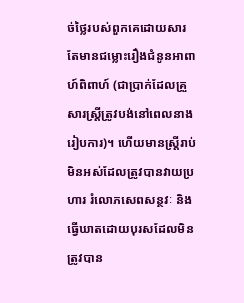ច់ថ្លៃរបស់ពួកគេដោយសារតែមានជម្លោះរឿងជំនូនអាពាហ៍ពិពាហ៍ (ជាប្រាក់ដែលគ្រួសារស្ត្រីត្រូវបង់នៅពេលនាងរៀបការ)។ ហើយមានស្ត្រីរាប់មិនអស់ដែលត្រូវបានវាយប្រហារ រំលោភសេពសន្ថវៈ និងធ្វើឃាតដោយបុរសដែលមិនត្រូវបាន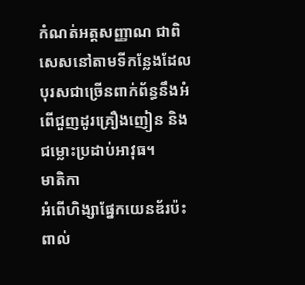កំណត់អត្តសញ្ញាណ ជាពិសេសនៅតាមទីកន្លែងដែលបុរសជាច្រើនពាក់ព័ន្ធនឹងអំពើជួញដូរគ្រឿងញៀន និងជម្លោះប្រដាប់អាវុធ។
មាតិកា
អំពើហិង្សាផ្នែកយេនឌ័រប៉ះពាល់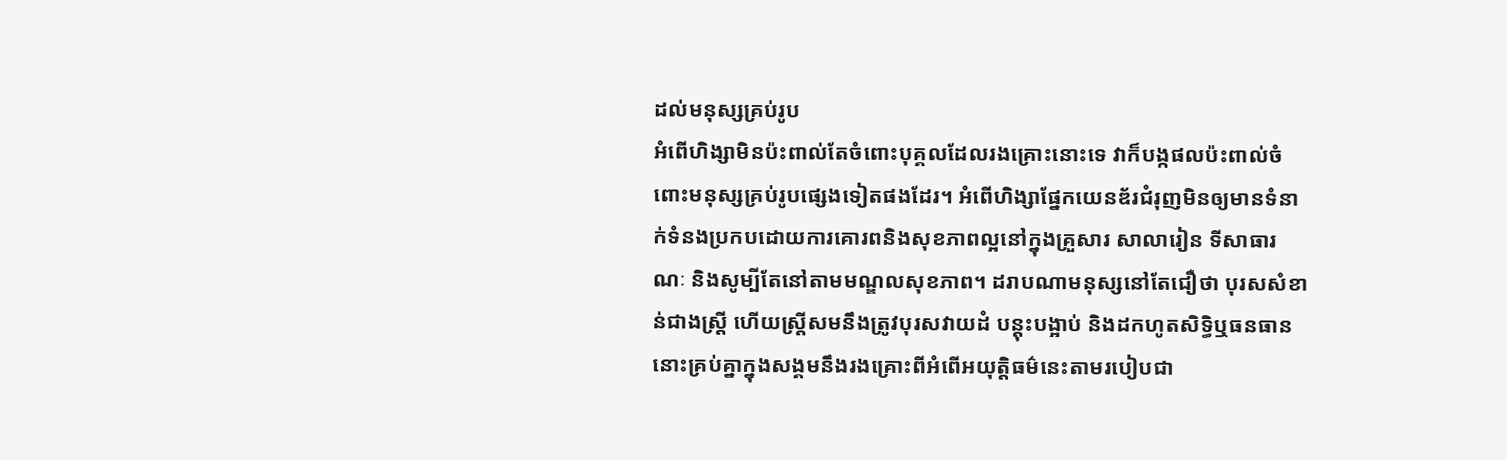ដល់មនុស្សគ្រប់រូប
អំពើហិង្សាមិនប៉ះពាល់តែចំពោះបុគ្គលដែលរងគ្រោះនោះទេ វាក៏បង្កផលប៉ះពាល់ចំពោះមនុស្សគ្រប់រូបផ្សេងទៀតផងដែរ។ អំពើហិង្សាផ្នែកយេនឌ័រជំរុញមិនឲ្យមានទំនាក់ទំនងប្រកបដោយការគោរពនិងសុខភាពល្អនៅក្នុងគ្រួសារ សាលារៀន ទីសាធារណៈ និងសូម្បីតែនៅតាមមណ្ឌលសុខភាព។ ដរាបណាមនុស្សនៅតែជឿថា បុរសសំខាន់ជាងស្ត្រី ហើយស្ត្រីសមនឹងត្រូវបុរសវាយដំ បន្តុះបង្អាប់ និងដកហូតសិទ្ធិឬធនធាន នោះគ្រប់គ្នាក្នុងសង្គមនឹងរងគ្រោះពីអំពើអយុត្តិធម៌នេះតាមរបៀបជា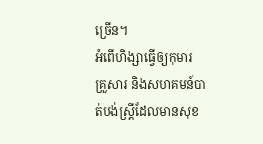ច្រើន។
អំពើហិង្សាធ្វើឲ្យកុមារ គ្រួសារ និងសហគមន៍បាត់បង់ស្ត្រីដែលមានសុខ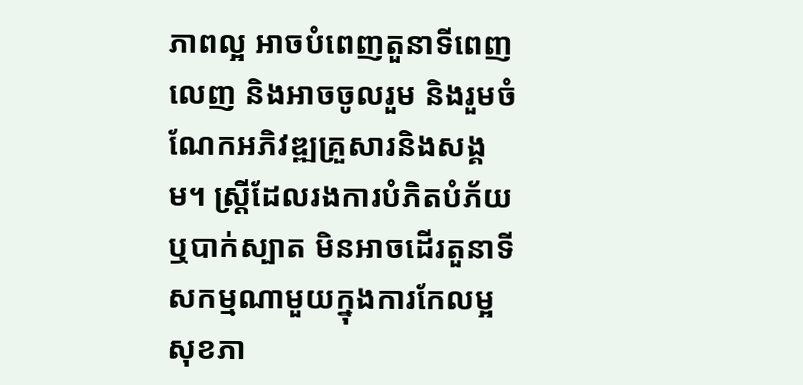ភាពល្អ អាចបំពេញតួនាទីពេញលេញ និងអាចចូលរួម និងរួមចំណែកអភិវឌ្ឍគ្រួសារនិងសង្គម។ ស្ត្រីដែលរងការបំភិតបំភ័យ ឬបាក់ស្បាត មិនអាចដើរតួនាទីសកម្មណាមួយក្នុងការកែលម្អសុខភា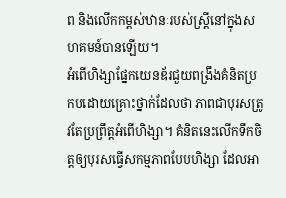ព និងលើកកម្ពស់ឋានៈរបស់ស្ត្រីនៅក្នុងសហគមន៍បានឡើយ។
អំពើហិង្សាផ្នែកយេនឌ័រជួយពង្រឹងគំនិតប្រកបដោយគ្រោះថ្នាក់ដែលថា ភាពជាបុរសត្រូវតែប្រព្រឹត្តអំពើហិង្សា។ គំនិតនេះលើកទឹកចិត្តឲ្យបុរសធ្វើសកម្មភាពបែបហិង្សា ដែលអា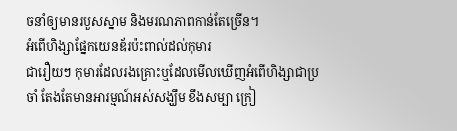ចនាំឲ្យមានរបួសស្នាម និងមរណភាពកាន់តែច្រើន។
អំពើហិង្សាផ្នែកយេនឌ័រប៉ះពាល់ដល់កុមារ
ជារឿយៗ កុមារដែលរងគ្រោះឬដែលមើលឃើញអំពើហិង្សាជាប្រចាំ តែងតែមានអារម្មណ៍អស់សង្ឃឹម ខឹងសម្បា ក្រៀ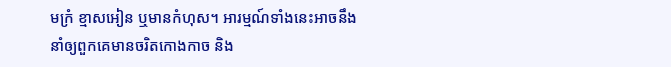មក្រំ ខ្មាសអៀន ឬមានកំហុស។ អារម្មណ៍ទាំងនេះអាចនឹងនាំឲ្យពួកគេមានចរិតកោងកាច និង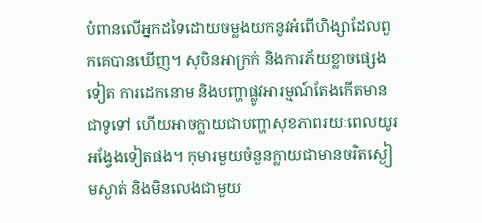បំពានលើអ្នកដទៃដោយចម្លងយកនូវអំពើហិង្សាដែលពួកគេបានឃើញ។ សុបិនអាក្រក់ និងការភ័យខ្លាចផ្សេងទៀត ការដេកនោម និងបញ្ហាផ្លូវអារម្មណ៍តែងកើតមានជាទូទៅ ហើយអាចក្លាយជាបញ្ហាសុខភាពរយៈពេលយូរអង្វែងទៀតផង។ កុមារមួយចំនួនក្លាយជាមានចរិតស្ងៀមស្ងាត់ និងមិនលេងជាមួយ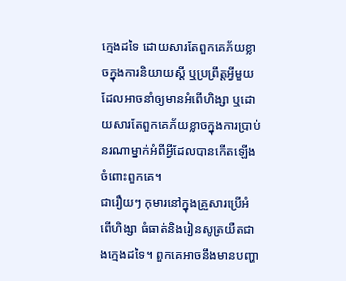ក្មេងដទៃ ដោយសារតែពួកគេភ័យខ្លាចក្នុងការនិយាយស្តី ឬប្រព្រឹត្តអ្វីមួយដែលអាចនាំឲ្យមានអំពើហិង្សា ឬដោយសារតែពួកគេភ័យខ្លាចក្នុងការប្រាប់នរណាម្នាក់អំពីអ្វីដែលបានកើតឡើងចំពោះពួកគេ។
ជារឿយៗ កុមារនៅក្នុងគ្រួសារប្រើអំពើហិង្សា ធំធាត់និងរៀនសូត្រយឺតជាងក្មេងដទៃ។ ពួកគេអាចនឹងមានបញ្ហា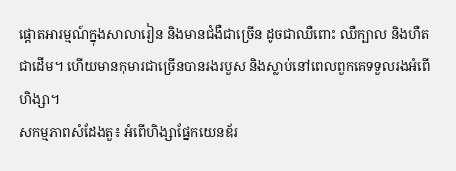ផ្តោតអារម្មណ៍ក្នុងសាលារៀន និងមានជំងឺជាច្រើន ដូចជាឈឺពោះ ឈឺក្បាល និងហឺតជាដើម។ ហើយមានកុមារជាច្រើនបានរងរបួស និងស្លាប់នៅពេលពួកគេទទួលរងអំពើហិង្សា។
សកម្មភាពសំដែងតួ៖ អំពើហិង្សាផ្នែកយេនឌ័រ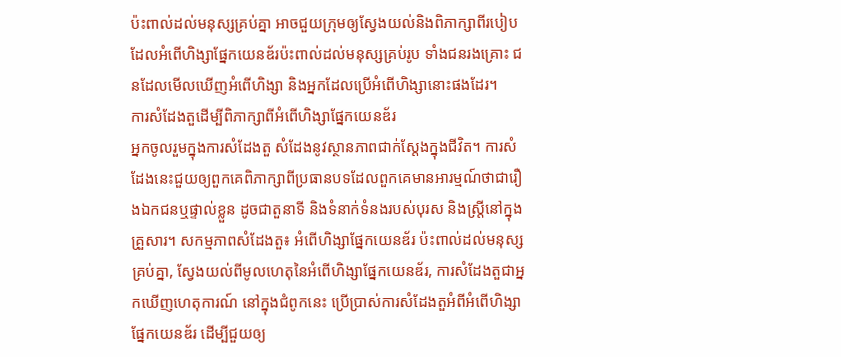ប៉ះពាល់ដល់មនុស្សគ្រប់គ្នា អាចជួយក្រុមឲ្យស្វែងយល់និងពិភាក្សាពីរបៀបដែលអំពើហិង្សាផ្នែកយេនឌ័រប៉ះពាល់ដល់មនុស្សគ្រប់រូប ទាំងជនរងគ្រោះ ជនដែលមើលឃើញអំពើហិង្សា និងអ្នកដែលប្រើអំពើហិង្សានោះផងដែរ។
ការសំដែងតួដើម្បីពិភាក្សាពីអំពើហិង្សាផ្នែកយេនឌ័រ
អ្នកចូលរួមក្នុងការសំដែងតួ សំដែងនូវស្ថានភាពជាក់ស្តែងក្នុងជីវិត។ ការសំដែងនេះជួយឲ្យពួកគេពិភាក្សាពីប្រធានបទដែលពួកគេមានអារម្មណ៍ថាជារឿងឯកជនឬផ្ទាល់ខ្លួន ដូចជាតួនាទី និងទំនាក់ទំនងរបស់បុរស និងស្ត្រីនៅក្នុងគ្រួសារ។ សកម្មភាពសំដែងតួ៖ អំពើហិង្សាផ្នែកយេនឌ័រ ប៉ះពាល់ដល់មនុស្សគ្រប់គ្នា, ស្វែងយល់ពីមូលហេតុនៃអំពើហិង្សាផ្នែកយេនឌ័រ, ការសំដែងតួជាអ្នកឃើញហេតុការណ៍ នៅក្នុងជំពូកនេះ ប្រើប្រាស់ការសំដែងតួអំពីអំពើហិង្សាផ្នែកយេនឌ័រ ដើម្បីជួយឲ្យ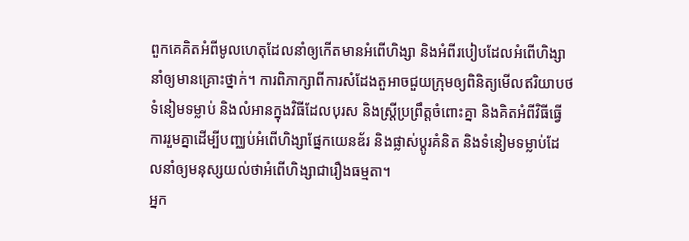ពួកគេគិតអំពីមូលហេតុដែលនាំឲ្យកើតមានអំពើហិង្សា និងអំពីរបៀបដែលអំពើហិង្សានាំឲ្យមានគ្រោះថ្នាក់។ ការពិភាក្សាពីការសំដែងតួអាចជួយក្រុមឲ្យពិនិត្យមើលឥរិយាបថ ទំនៀមទម្លាប់ និងលំអានក្នុងវិធីដែលបុរស និងស្ត្រីប្រព្រឹត្តចំពោះគ្នា និងគិតអំពីវិធីធ្វើការរួមគ្នាដើម្បីបញ្ឈប់អំពើហិង្សាផ្នែកយេនឌ័រ និងផ្លាស់ប្តូរគំនិត និងទំនៀមទម្លាប់ដែលនាំឲ្យមនុស្សយល់ថាអំពើហិង្សាជារឿងធម្មតា។
អ្នក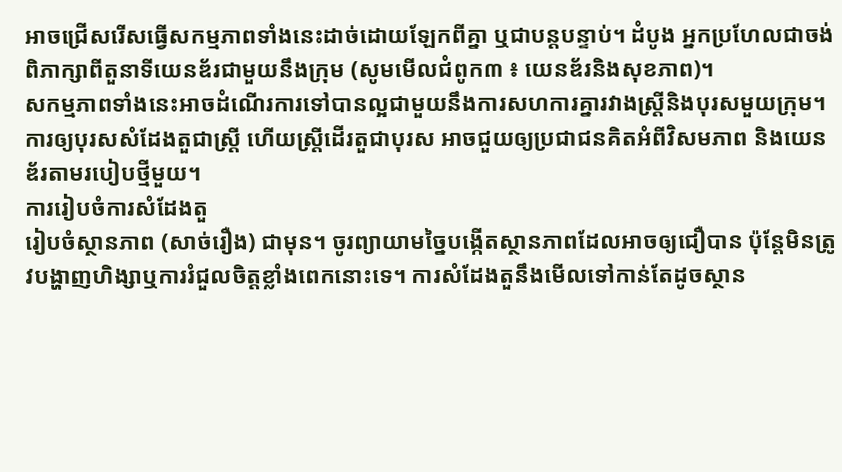អាចជ្រើសរើសធ្វើសកម្មភាពទាំងនេះដាច់ដោយឡែកពីគ្នា ឬជាបន្តបន្ទាប់។ ដំបូង អ្នកប្រហែលជាចង់ពិភាក្សាពីតួនាទីយេនឌ័រជាមួយនឹងក្រុម (សូមមើលជំពូក៣ ៖ យេនឌ័រនិងសុខភាព)។
សកម្មភាពទាំងនេះអាចដំណើរការទៅបានល្អជាមួយនឹងការសហការគ្នារវាងស្ត្រីនិងបុរសមួយក្រុម។ ការឲ្យបុរសសំដែងតួជាស្ត្រី ហើយស្ត្រីដើរតួជាបុរស អាចជួយឲ្យប្រជាជនគិតអំពីវិសមភាព និងយេនឌ័រតាមរបៀបថ្មីមួយ។
ការរៀបចំការសំដែងតួ
រៀបចំស្ថានភាព (សាច់រឿង) ជាមុន។ ចូរព្យាយាមច្នៃបង្កើតស្ថានភាពដែលអាចឲ្យជឿបាន ប៉ុន្តែមិនត្រូវបង្ហាញហិង្សាឬការរំជួលចិត្តខ្លាំងពេកនោះទេ។ ការសំដែងតួនឹងមើលទៅកាន់តែដូចស្ថាន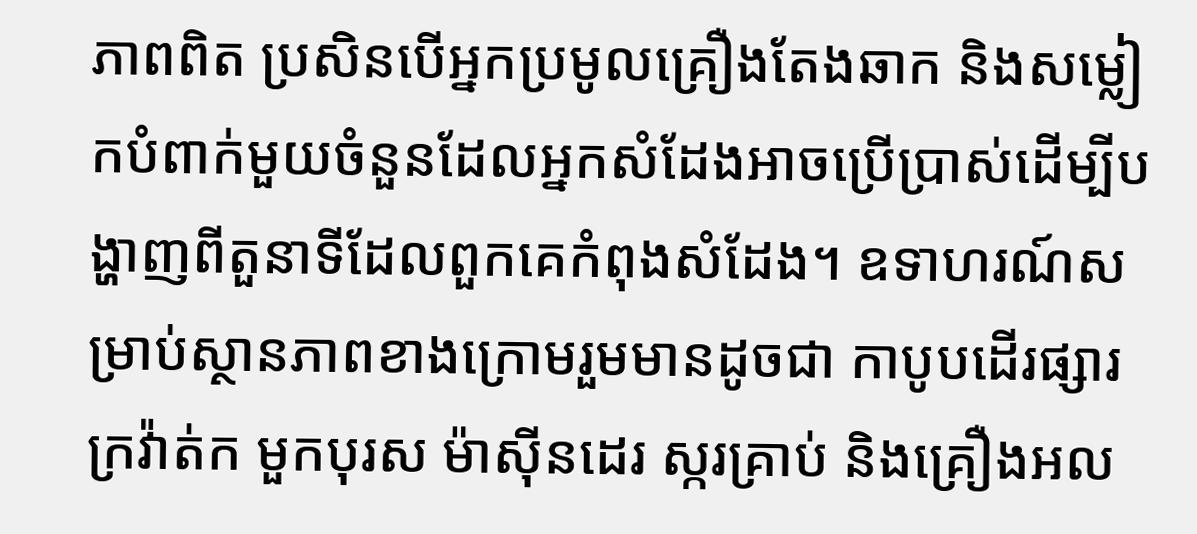ភាពពិត ប្រសិនបើអ្នកប្រមូលគ្រឿងតែងឆាក និងសម្លៀកបំពាក់មួយចំនួនដែលអ្នកសំដែងអាចប្រើប្រាស់ដើម្បីបង្ហាញពីតួនាទីដែលពួកគេកំពុងសំដែង។ ឧទាហរណ៍សម្រាប់ស្ថានភាពខាងក្រោមរួមមានដូចជា កាបូបដើរផ្សារ ក្រវ៉ាត់ក មួកបុរស ម៉ាស៊ីនដេរ ស្ករគ្រាប់ និងគ្រឿងអល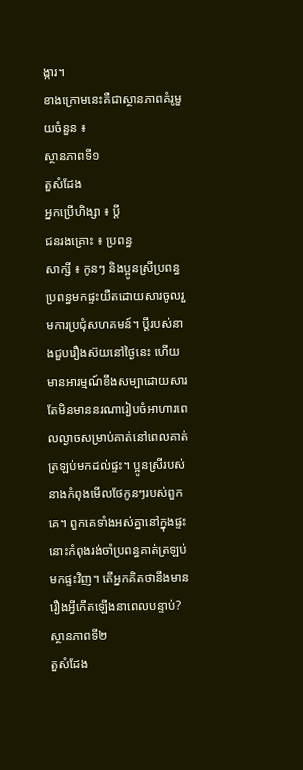ង្ការ។
ខាងក្រោមនេះគឺជាស្ថានភាពគំរូមួយចំនួន ៖
ស្ថានភាពទី១
តួសំដែង
អ្នកប្រើហិង្សា ៖ ប្តី
ជនរងគ្រោះ ៖ ប្រពន្ធ
សាក្សី ៖ កូនៗ និងប្អូនស្រីប្រពន្ធ
ប្រពន្ធមកផ្ទះយឺតដោយសារចូលរួមការប្រជុំសហគមន៍។ ប្តីរបស់នាងជួបរឿងស៊យនៅថ្ងៃនេះ ហើយមានអារម្មណ៍ខឹងសម្បាដោយសារតែមិនមាននរណារៀបចំអាហារពេលល្ងាចសម្រាប់គាត់នៅពេលគាត់ត្រឡប់មកដល់ផ្ទះ។ ប្អូនស្រីរបស់នាងកំពុងមើលថែកូនៗរបស់ពួកគេ។ ពួកគេទាំងអស់គ្នានៅក្នុងផ្ទះនោះកំពុងរង់ចាំប្រពន្ធគាត់ត្រឡប់មកផ្ទះវិញ។ តើអ្នកគិតថានឹងមានរឿងអ្វីកើតឡើងនាពេលបន្ទាប់?
ស្ថានភាពទី២
តួសំដែង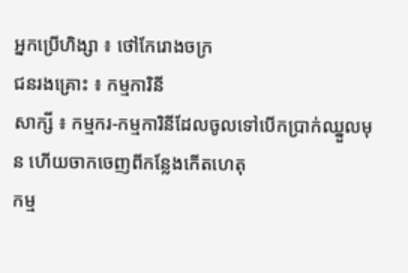អ្នកប្រើហិង្សា ៖ ថៅកែរោងចក្រ
ជនរងគ្រោះ ៖ កម្មការិនី
សាក្សី ៖ កម្មករ-កម្មការិនីដែលចូលទៅបើកប្រាក់ឈ្នួលមុន ហើយចាកចេញពីកន្លែងកើតហេតុ
កម្ម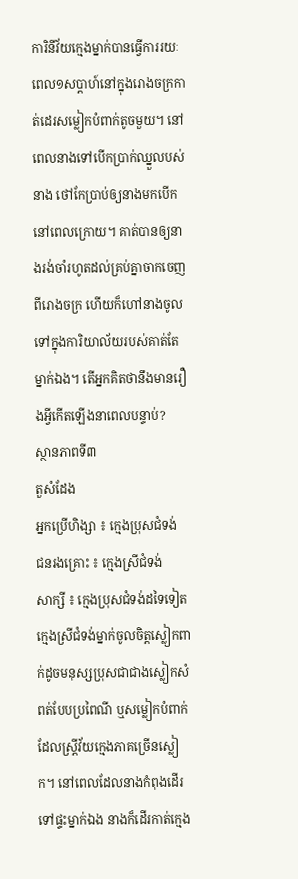ការិនីវ័យក្មេងម្នាក់បានធ្វើការរយៈពេល១សប្តាហ៍នៅក្នុងរោងចក្រកាត់ដេរសម្លៀកបំពាក់តូចមួយ។ នៅពេលនាងទៅបើកប្រាក់ឈ្នួលបស់នាង ថៅកែប្រាប់ឲ្យនាងមកបើកនៅពេលក្រោយ។ គាត់បានឲ្យនាងរង់ចាំរហូតដល់គ្រប់គ្នាចាកចេញពីរោងចក្រ ហើយក៏ហៅនាងចូលទៅក្នុងការិយាល័យរបស់គាត់តែម្នាក់ឯង។ តើអ្នកគិតថានឹងមានរឿងអ្វីកើតឡើងនាពេលបន្ទាប់?
ស្ថានភាពទី៣
តួសំដែង
អ្នកប្រើហិង្សា ៖ ក្មេងប្រុសជំទង់
ជនរងគ្រោះ ៖ ក្មេងស្រីជំទង់
សាក្សី ៖ ក្មេងប្រុសជំទង់ដទៃទៀត
ក្មេងស្រីជំទង់ម្នាក់ចូលចិត្តស្លៀកពាក់ដូចមនុស្សប្រុសជាជាងស្លៀកសំពត់បែបប្រពៃណី ឬសម្លៀកបំពាក់ដែលស្ត្រីវ័យក្មេងភាគច្រើនស្លៀក។ នៅពេលដែលនាងកំពុងដើរទៅផ្ទះម្នាក់ឯង នាងក៏ដើរកាត់ក្មេង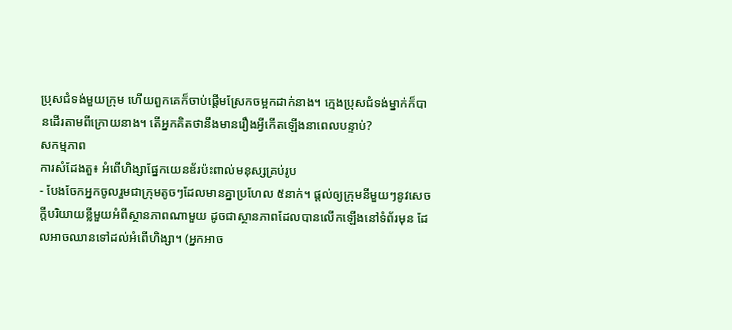ប្រុសជំទង់មួយក្រុម ហើយពួកគេក៏ចាប់ផ្តើមស្រែកចម្អកដាក់នាង។ ក្មេងប្រុសជំទង់ម្នាក់ក៏បានដើរតាមពីក្រោយនាង។ តើអ្នកគិតថានឹងមានរឿងអ្វីកើតឡើងនាពេលបន្ទាប់?
សកម្មភាព
ការសំដែងតួ៖ អំពើហិង្សាផ្នែកយេនឌ័រប៉ះពាល់មនុស្សគ្រប់រូប
- បែងចែកអ្នកចូលរួមជាក្រុមតូចៗដែលមានគ្នាប្រហែល ៥នាក់។ ផ្តល់ឲ្យក្រុមនីមួយៗនូវសេចក្តីបរិយាយខ្លីមួយអំពីស្ថានភាពណាមួយ ដូចជាស្ថានភាពដែលបានលើកឡើងនៅទំព័រមុន ដែលអាចឈានទៅដល់អំពើហិង្សា។ (អ្នកអាច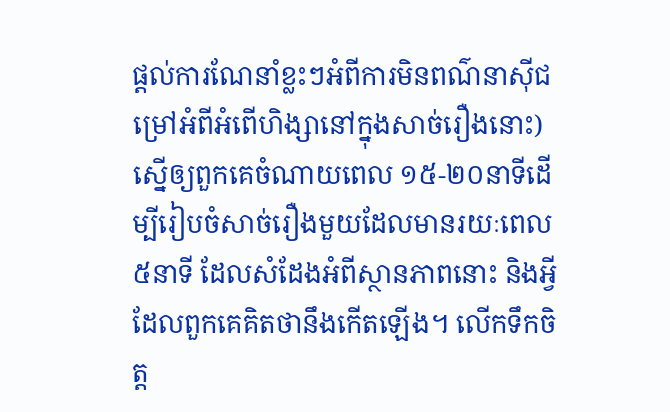ផ្តល់ការណែនាំខ្លះៗអំពីការមិនពណ៌នាស៊ីជម្រៅអំពីអំពើហិង្សានៅក្នុងសាច់រឿងនោះ) ស្នើឲ្យពួកគេចំណាយពេល ១៥-២០នាទីដើម្បីរៀបចំសាច់រឿងមួយដែលមានរយៈពេល៥នាទី ដែលសំដែងអំពីស្ថានភាពនោះ និងអ្វីដែលពួកគេគិតថានឹងកើតឡើង។ លើកទឹកចិត្ត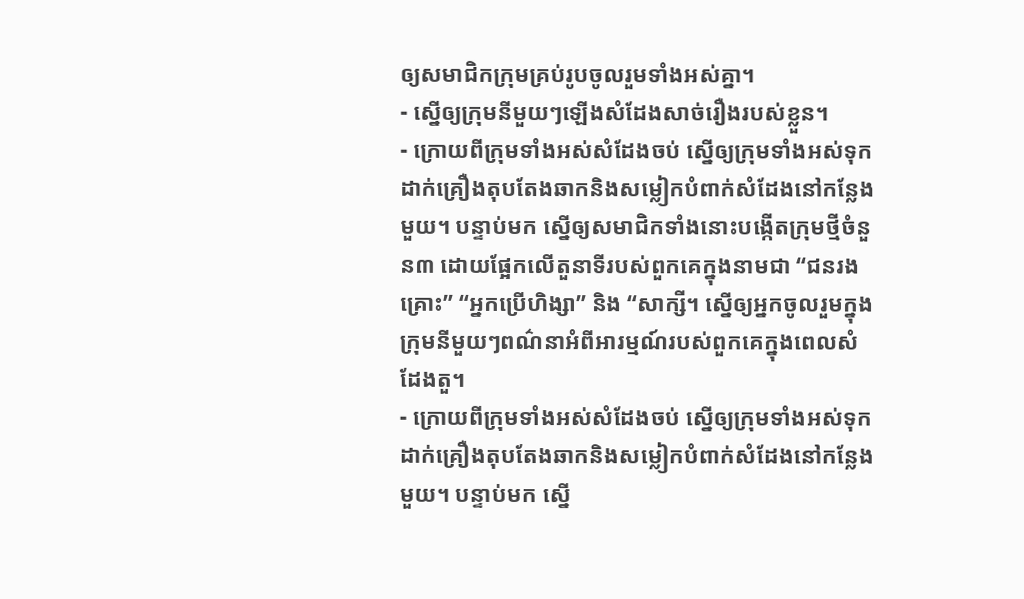ឲ្យសមាជិកក្រុមគ្រប់រូបចូលរួមទាំងអស់គ្នា។
- ស្នើឲ្យក្រុមនីមួយៗឡើងសំដែងសាច់រឿងរបស់ខ្លួន។
- ក្រោយពីក្រុមទាំងអស់សំដែងចប់ ស្នើឲ្យក្រុមទាំងអស់ទុកដាក់គ្រឿងតុបតែងឆាកនិងសម្លៀកបំពាក់សំដែងនៅកន្លែងមួយ។ បន្ទាប់មក ស្នើឲ្យសមាជិកទាំងនោះបង្កើតក្រុមថ្មីចំនួន៣ ដោយផ្អែកលើតួនាទីរបស់ពួកគេក្នុងនាមជា “ជនរងគ្រោះ” “អ្នកប្រើហិង្សា” និង “សាក្សី។ ស្នើឲ្យអ្នកចូលរួមក្នុងក្រុមនីមួយៗពណ៌នាអំពីអារម្មណ៍របស់ពួកគេក្នុងពេលសំដែងតួ។
- ក្រោយពីក្រុមទាំងអស់សំដែងចប់ ស្នើឲ្យក្រុមទាំងអស់ទុកដាក់គ្រឿងតុបតែងឆាកនិងសម្លៀកបំពាក់សំដែងនៅកន្លែងមួយ។ បន្ទាប់មក ស្នើ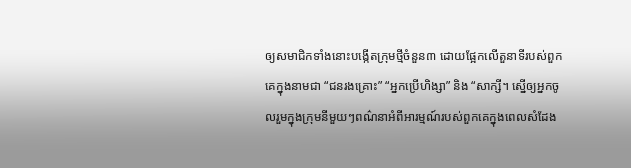ឲ្យសមាជិកទាំងនោះបង្កើតក្រុមថ្មីចំនួន៣ ដោយផ្អែកលើតួនាទីរបស់ពួកគេក្នុងនាមជា “ជនរងគ្រោះ” “អ្នកប្រើហិង្សា” និង “សាក្សី។ ស្នើឲ្យអ្នកចូលរួមក្នុងក្រុមនីមួយៗពណ៌នាអំពីអារម្មណ៍របស់ពួកគេក្នុងពេលសំដែង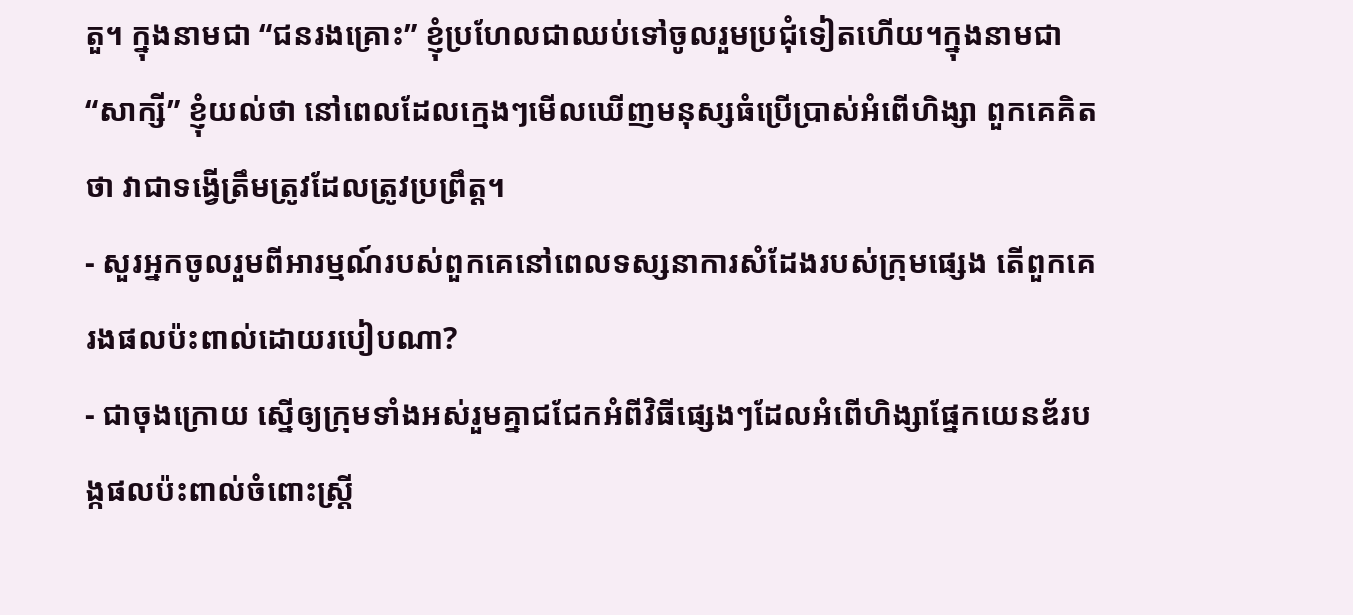តួ។ ក្នុងនាមជា “ជនរងគ្រោះ” ខ្ញុំប្រហែលជាឈប់ទៅចូលរួមប្រជុំទៀតហើយ។ក្នុងនាមជា “សាក្សី” ខ្ញុំយល់ថា នៅពេលដែលក្មេងៗមើលឃើញមនុស្សធំប្រើប្រាស់អំពើហិង្សា ពួកគេគិតថា វាជាទង្វើត្រឹមត្រូវដែលត្រូវប្រព្រឹត្ត។
- សួរអ្នកចូលរួមពីអារម្មណ៍របស់ពួកគេនៅពេលទស្សនាការសំដែងរបស់ក្រុមផ្សេង តើពួកគេរងផលប៉ះពាល់ដោយរបៀបណា?
- ជាចុងក្រោយ ស្នើឲ្យក្រុមទាំងអស់រួមគ្នាជជែកអំពីវិធីផ្សេងៗដែលអំពើហិង្សាផ្នែកយេនឌ័របង្កផលប៉ះពាល់ចំពោះស្ត្រី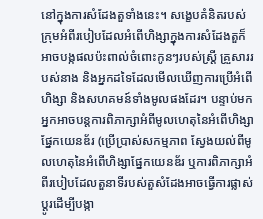នៅក្នុងការសំដែងតួទាំងនេះ។ សង្ខេបគំនិតរបស់ក្រុមអំពីរបៀបដែលអំពើហិង្សាក្នុងការសំដែងតួក៏អាចបង្កផលប៉ះពាល់ចំពោះកូនៗរបស់ស្ត្រី គ្រួសាររបស់នាង និងអ្នកដទៃដែលមើលឃើញការប្រើអំពើហិង្សា និងសហគមន៍ទាំងមូលផងដែរ។ បន្ទាប់មក អ្នកអាចបន្តការពិភាក្សាអំពីមូលហេតុនៃអំពើហិង្សាផ្នែកយេនឌ័រ (ប្រើប្រាស់សកម្មភាព ស្វែងយល់ពីមូលហេតុនៃអំពើហិង្សាផ្នែកយេនឌ័រ ឬការពិភាក្សាអំពីរបៀបដែលតួនាទីរបស់តួសំដែងអាចធ្វើការផ្លាស់ប្តូរដើម្បីបង្កា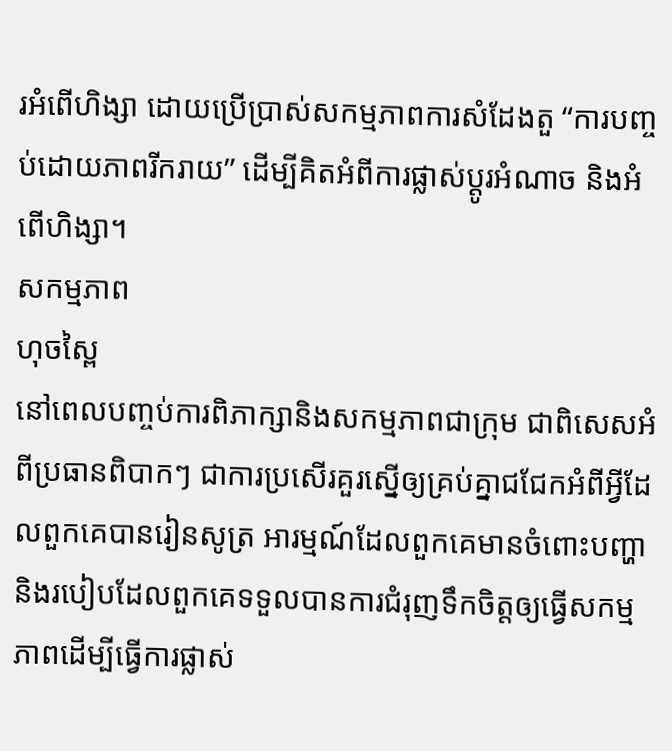រអំពើហិង្សា ដោយប្រើប្រាស់សកម្មភាពការសំដែងតួ “ការបញ្ចប់ដោយភាពរីករាយ” ដើម្បីគិតអំពីការផ្លាស់ប្តូរអំណាច និងអំពើហិង្សា។
សកម្មភាព
ហុចស្ពៃ
នៅពេលបញ្ចប់ការពិភាក្សានិងសកម្មភាពជាក្រុម ជាពិសេសអំពីប្រធានពិបាកៗ ជាការប្រសើរគួរស្នើឲ្យគ្រប់គ្នាជជែកអំពីអ្វីដែលពួកគេបានរៀនសូត្រ អារម្មណ៍ដែលពួកគេមានចំពោះបញ្ហា និងរបៀបដែលពួកគេទទួលបានការជំរុញទឹកចិត្តឲ្យធ្វើសកម្មភាពដើម្បីធ្វើការផ្លាស់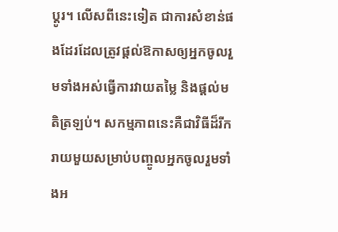ប្តូរ។ លើសពីនេះទៀត ជាការសំខាន់ផងដែរដែលត្រូវផ្តល់ឱកាសឲ្យអ្នកចូលរួមទាំងអស់ធ្វើការវាយតម្លៃ និងផ្តល់មតិត្រឡប់។ សកម្មភាពនេះគឺជាវិធីដ៏រីករាយមួយសម្រាប់បញ្ចូលអ្នកចូលរួមទាំងអ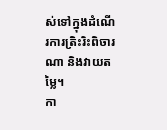ស់ទៅក្នុងដំណើរការត្រិះរិះពិចារណា និងវាយតម្លៃ។
កា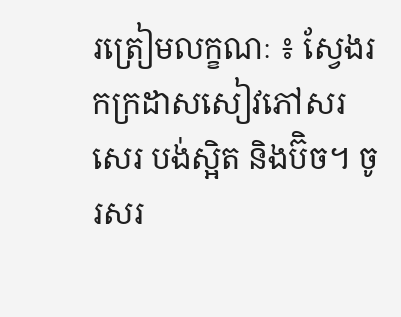រត្រៀមលក្ខណៈ ៖ ស្វែងរកក្រដាសសៀវភៅសរសេរ បង់ស្អិត និងប៊ិច។ ចូរសរ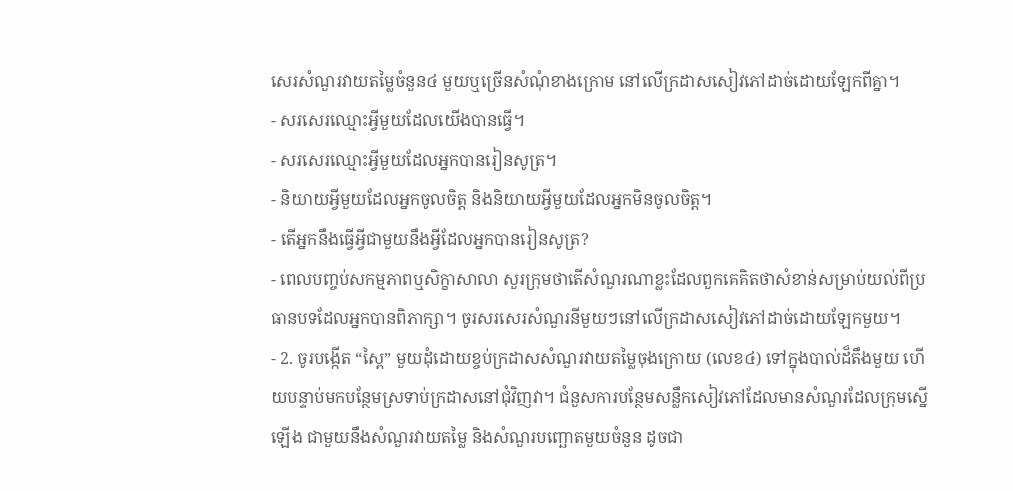សេរសំណួរវាយតម្លៃចំនួន៤ មួយឬច្រើនសំណុំខាងក្រោម នៅលើក្រដាសសៀវភៅដាច់ដោយឡែកពីគ្នា។
- សរសេរឈ្មោះអ្វីមួយដែលយើងបានធ្វើ។
- សរសេរឈ្មោះអ្វីមួយដែលអ្នកបានរៀនសូត្រ។
- និយាយអ្វីមួយដែលអ្នកចូលចិត្ត និងនិយាយអ្វីមួយដែលអ្នកមិនចូលចិត្ត។
- តើអ្នកនឹងធ្វើអ្វីជាមួយនឹងអ្វីដែលអ្នកបានរៀនសូត្រ?
- ពេលបញ្ចប់សកម្មភាពឬសិក្ខាសាលា សួរក្រុមថាតើសំណួរណាខ្លះដែលពួកគេគិតថាសំខាន់សម្រាប់យល់ពីប្រធានបទដែលអ្នកបានពិភាក្សា។ ចូរសរសេរសំណួរនីមួយៗនៅលើក្រដាសសៀវភៅដាច់ដោយឡែកមួយ។
- 2. ចូរបង្កើត “ស្ពៃ” មួយដុំដោយខ្ចប់ក្រដាសសំណួរវាយតម្លៃចុងក្រោយ (លេខ៤) ទៅក្នុងបាល់ដ៏តឹងមួយ ហើយបន្ទាប់មកបន្ថែមស្រទាប់ក្រដាសនៅជុំវិញវា។ ជំនួសការបន្ថែមសន្លឹកសៀវភៅដែលមានសំណួរដែលក្រុមស្នើឡើង ជាមួយនឹងសំណួរវាយតម្លៃ និងសំណួរបញ្ឆោតមួយចំនួន ដូចជា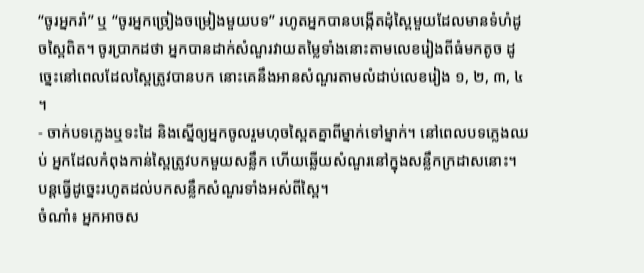“ចូរអ្នករាំ” ឬ “ចូរអ្នកច្រៀងចម្រៀងមួយបទ” រហូតអ្នកបានបង្កើតដុំស្ពៃមួយដែលមានទំហំដូចស្ពៃពិត។ ចូរប្រាកដថា អ្នកបានដាក់សំណួរវាយតម្លៃទាំងនោះតាមលេខរៀងពីធំមកតូច ដូច្នេះនៅពេលដែលស្ពៃត្រូវបានបក នោះគេនឹងអានសំណួរតាមលំដាប់លេខរៀង ១, ២, ៣, ៤ ។
- ចាក់បទភ្លេងឬទះដៃ និងស្នើឲ្យអ្នកចូលរួមហុចស្ពៃតគ្នាពីម្នាក់ទៅម្នាក់។ នៅពេលបទភ្លេងឈប់ អ្នកដែលកំពុងកាន់ស្ពៃត្រូវបកមួយសន្លឹក ហើយឆ្លើយសំណួរនៅក្នុងសន្លឹកក្រដាសនោះ។ បន្តធ្វើដូច្នេះរហូតដល់បកសន្លឹកសំណួរទាំងអស់ពីស្ពៃ។
ចំណាំ៖ អ្នកអាចស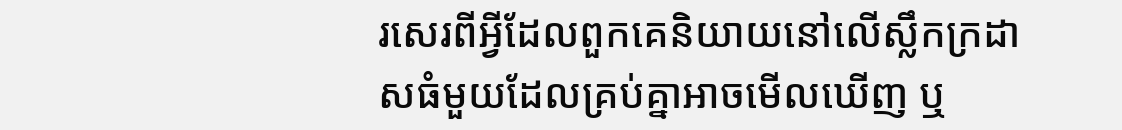រសេរពីអ្វីដែលពួកគេនិយាយនៅលើស្លឹកក្រដាសធំមួយដែលគ្រប់គ្នាអាចមើលឃើញ ឬ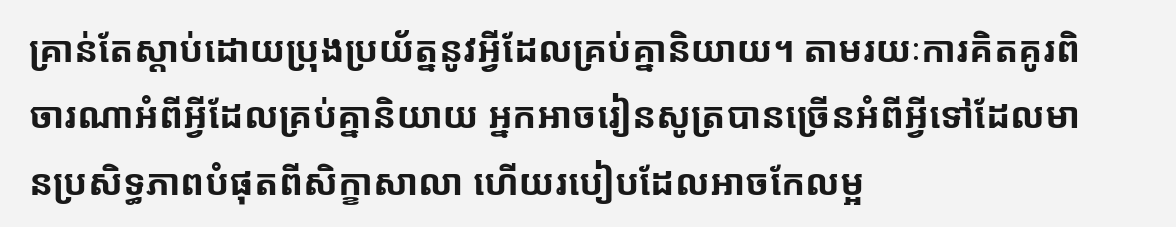គ្រាន់តែស្តាប់ដោយប្រុងប្រយ័ត្ននូវអ្វីដែលគ្រប់គ្នានិយាយ។ តាមរយៈការគិតគូរពិចារណាអំពីអ្វីដែលគ្រប់គ្នានិយាយ អ្នកអាចរៀនសូត្របានច្រើនអំពីអ្វីទៅដែលមានប្រសិទ្ធភាពបំផុតពីសិក្ខាសាលា ហើយរបៀបដែលអាចកែលម្អ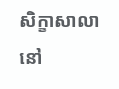សិក្ខាសាលានៅ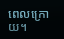ពេលក្រោយ។